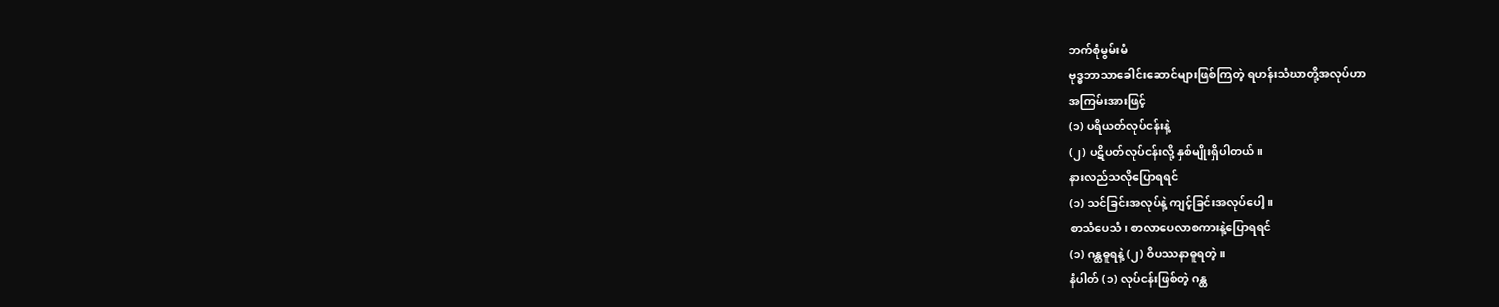ဘက်စုံမွမ်းမံ
ဗုဒ္ဓဘာသာခေါင်းဆောင်များဖြစ်ကြတဲ့ ရဟန်းသံဃာတို့အလုပ်ဟာ
အကြမ်းအားဖြင့်
(၁) ပရိယတ်လုပ်ငန်းနဲ့
(၂) ပဋိပတ်လုပ်ငန်းလို့ နှစ်မျိုးရှိပါတယ်။
နားလည်သလိုပြောရရင်
(၁) သင်ခြင်းအလုပ်နဲ့ ကျင့်ခြင်းအလုပ်ပေါ့။
စာသံပေသံ၊ စာလာပေလာစကားနဲ့ပြောရရင်
(၁) ဂန္ထဓူရနဲ့ (၂) ဝိပဿနာဓူရတဲ့။
နံပါတ် (၁) လုပ်ငန်းဖြစ်တဲ့ ဂန္ထ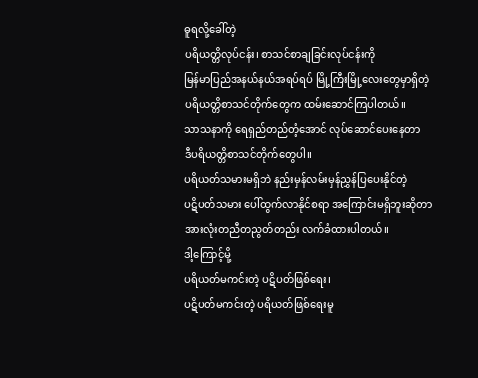ဓူရလို့ခေါ်တဲ့
ပရိယတ္တိလုပ်ငန်း၊ စာသင်စာချခြင်းလုပ်ငန်းကို
မြန်မာပြည်အနယ်နယ်အရပ်ရပ် မြို့ကြီးမြို့လေးတွေမှာရှိတဲ့
ပရိယတ္တိစာသင်တိုက်တွေက ထမ်းဆောင်ကြပါတယ်။
သာသနာကို ရေရှည်တည်တံ့အောင် လုပ်ဆောင်ပေးနေတာ
ဒီပရိယတ္တိစာသင်တိုက်တွေပါ။
ပရိယတ်သမားမရှိဘဲ နည်းမှန်လမ်းမှန်ညွှန်ပြပေးနိုင်တဲ့
ပဋိပတ်သမား ပေါ်ထွက်လာနိုင်စရာ အကြောင်းမရှိဘူးဆိုတာ
အားလုံးတညီတညွတ်တည်း လက်ခံထားပါတယ်။
ဒါ့ကြောင့်မို့
ပရိယတ်မကင်းတဲ့ ပဋိပတ်ဖြစ်ရေး၊
ပဋိပတ်မကင်းတဲ့ ပရိယတ်ဖြစ်ရေးမူ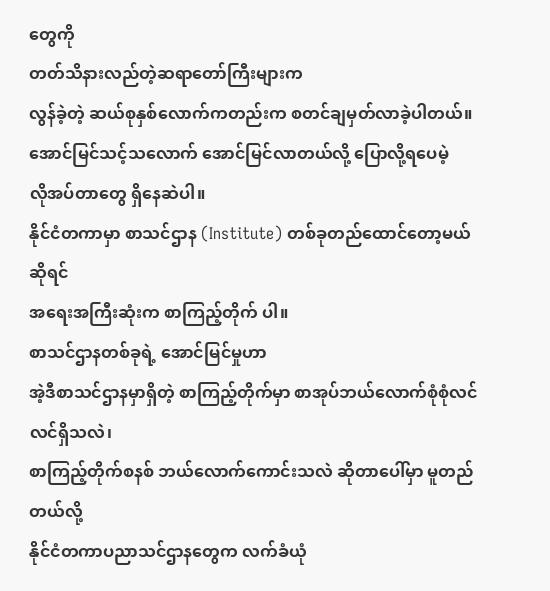တွေကို
တတ်သိနားလည်တဲ့ဆရာတော်ကြီးများက
လွန်ခဲ့တဲ့ ဆယ်စုနှစ်လောက်ကတည်းက စတင်ချမှတ်လာခဲ့ပါတယ်။
အောင်မြင်သင့်သလောက် အောင်မြင်လာတယ်လို့ ပြောလို့ရပေမဲ့
လိုအပ်တာတွေ ရှိနေဆဲပါ။
နိုင်ငံတကာမှာ စာသင်ဌာန (Institute) တစ်ခုတည်ထောင်တော့မယ်ဆိုရင်
အရေးအကြီးဆုံးက စာကြည့်တိုက် ပါ။
စာသင်ဌာနတစ်ခုရဲ့ အောင်မြင်မှုဟာ
အဲ့ဒီစာသင်ဌာနမှာရှိတဲ့ စာကြည့်တိုက်မှာ စာအုပ်ဘယ်လောက်စုံစုံလင်လင်ရှိသလဲ၊
စာကြည့်တိုက်စနစ် ဘယ်လောက်ကောင်းသလဲ ဆိုတာပေါ်မှာ မူတည်တယ်လို့
နိုင်ငံတကာပညာသင်ဌာနတွေက လက်ခံယုံ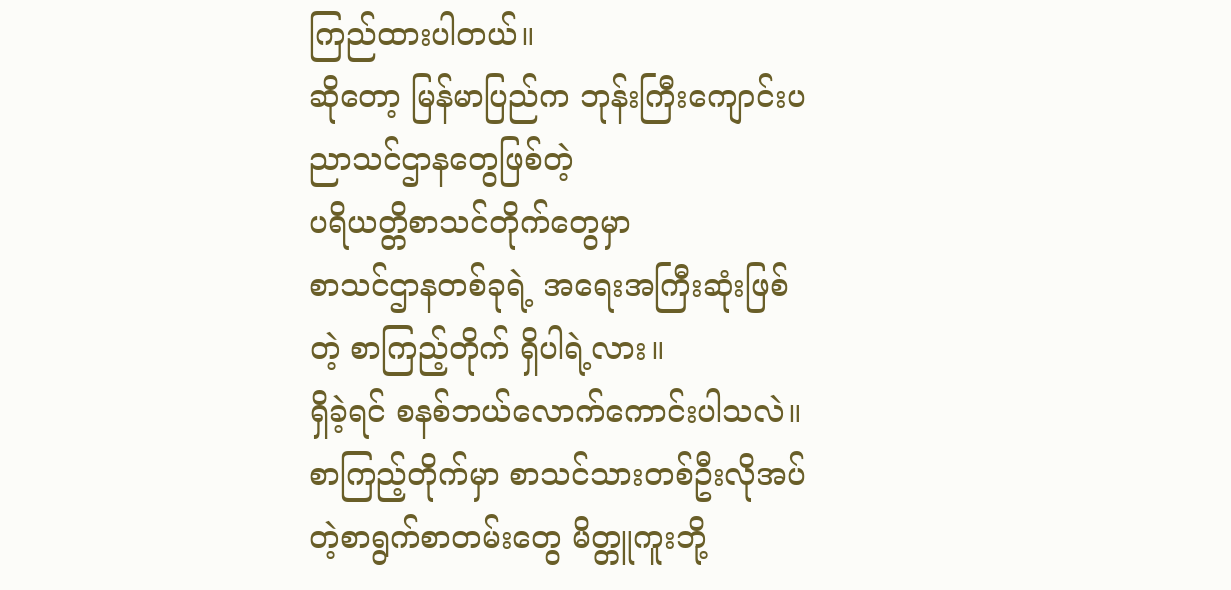ကြည်ထားပါတယ်။
ဆိုတော့ မြန်မာပြည်က ဘုန်းကြီးကျောင်းပညာသင်ဌာနတွေဖြစ်တဲ့
ပရိယတ္တိစာသင်တိုက်တွေမှာ
စာသင်ဌာနတစ်ခုရဲ့ အရေးအကြီးဆုံးဖြစ်တဲ့ စာကြည့်တိုက် ရှိပါရဲ့လား။
ရှိခဲ့ရင် စနစ်ဘယ်လောက်ကောင်းပါသလဲ။
စာကြည့်တိုက်မှာ စာသင်သားတစ်ဦးလိုအပ်တဲ့စာရွက်စာတမ်းတွေ မိတ္တူကူးဘို့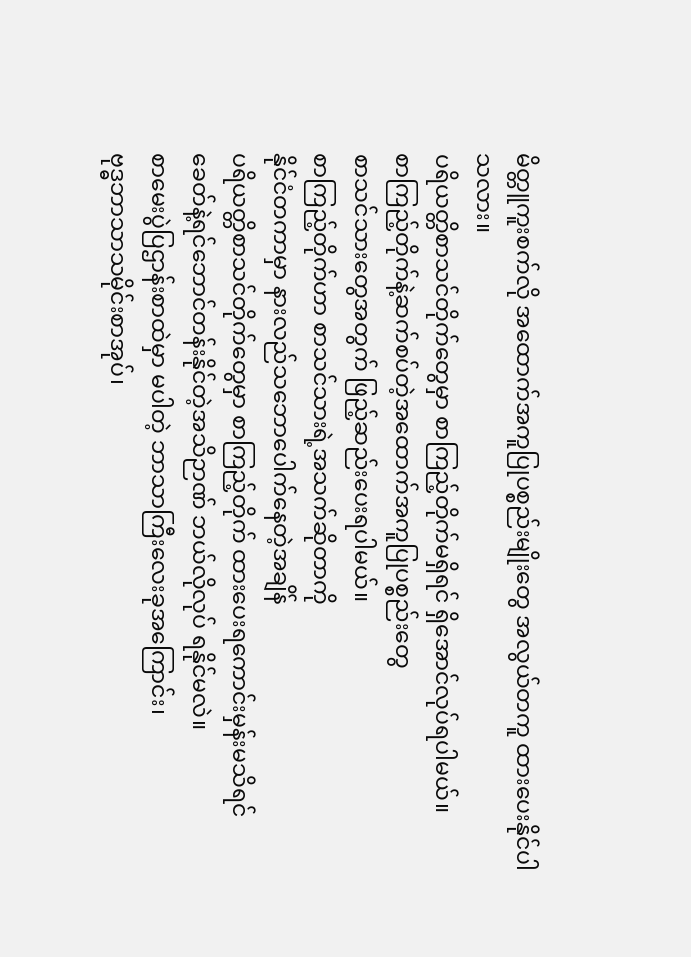မိတ္တူကူးစက်လို အထောက်အကူပြုပစ္စည်းမျိုးတွေ အလွယ်တကူ ထားပေးနိုင်ပါသလား။
ပရိယတ္တိစာသင်တိုက်တွေမှာ စာကြည့်တိုက်မရှိရင် ရှိအောင်လုပ်ရပါမယ်။
စာကြည့်တိုက်နဲ့ဆက်စပ်တဲ့အထောက်အကူပြုပစ္စည်းတွေ
စာသင်သားတွေအတွက် ဖြည့်ဆည်းပေးရပါမယ်။
စာကြည့်တိုက်ဟာ စာသင်သားရဲ့အသက်ဆိုတာကို
နိုင်ငံတကာမှာ နားလည်သဘောပေါက်နေတဲ့အချိန်
ပရိယတ္တိစာသင်တိုက်တွေမှာ စာကြည့်တိုက် ထားပေးရကောင်းမှန်းမသိရင်
ခေတ်နဲ့ရင်ဘောင်တန်းနိုင်တဲ့အသိဉာဏ် ဘယ်လိုလုပ် ရနိုင်မလဲ။
စာမေးပွဲပြဌာန်းစာထဲမှာ မပါတဲ့ ဘာသာကြီးလေးခုအကြောင်း၊
ဗုဒ္ဓဘာသာသမိုင်းစာအုပ်၊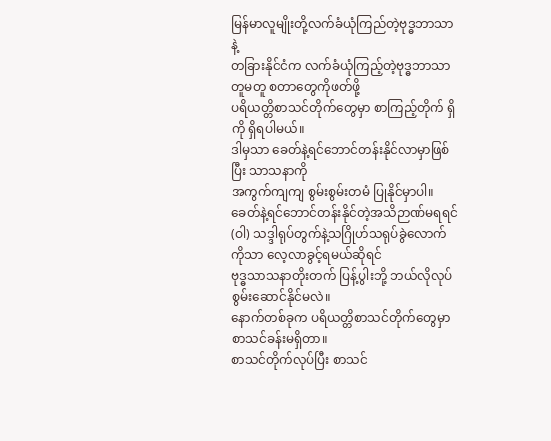မြန်မာလူမျိုးတို့လက်ခံယုံကြည်တဲ့ဗုဒ္ဓဘာသာနဲ့
တခြားနိုင်ငံက လက်ခံယုံကြည့်တဲ့ဗုဒ္ဓဘာသာတူမတူ စတာတွေကိုဖတ်ဖို့
ပရိယတ္တိစာသင်တိုက်တွေမှာ စာကြည့်တိုက် ရှိကို ရှိရပါမယ်။
ဒါမှသာ ခေတ်နဲ့ရင်ဘောင်တန်းနိုင်လာမှာဖြစ်ပြီး သာသနာကို
အကွက်ကျကျ စွမ်းစွမ်းတမံ ပြုနိုင်မှာပါ။
ခေတ်နဲ့ရင်ဘောင်တန်းနိုင်တဲ့အသိဉာဏ်မရရင်
(ဝါ) သဒ္ဒါရုပ်တွက်နဲ့သဂြိုဟ်သရုပ်ခွဲလောက်ကိုသာ လေ့လာခွင့်ရမယ်ဆိုရင်
ဗုဒ္ဓသာသနာတိုးတက် ပြန့်ပွါးဘို့ ဘယ်လိုလုပ် စွမ်းဆောင်နိုင်မလဲ။
နောက်တစ်ခုက ပရိယတ္တိစာသင်တိုက်တွေမှာ စာသင်ခန်းမရှိတာ။
စာသင်တိုက်လုပ်ပြီး စာသင်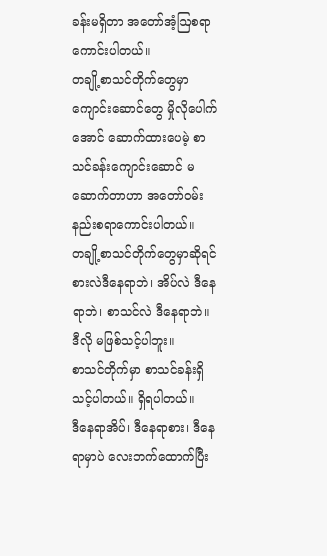ခန်းမရှိတာ အတော်အံ့ဩစရာကောင်းပါတယ်။
တချို့စာသင်တိုက်တွေမှာ ကျောင်းဆောင်တွေ မှိုလိုပေါက်အောင် ဆောက်ထားပေမဲ့ စာသင်ခန်းကျောင်းဆောင် မဆောက်တာဟာ အတော်ဝမ်းနည်းစရာကောင်းပါတယ်။
တချို့စာသင်တိုက်တွေမှာဆိုရင်
စားလဲဒီနေရာဘဲ၊ အိပ်လဲ ဒီနေရာဘဲ၊ စာသင်လဲ ဒီနေရာဘဲ။
ဒီလို မဖြစ်သင့်ပါဘူး။
စာသင်တိုက်မှာ စာသင်ခန်းရှိသင့်ပါတယ်။ ရှိရပါတယ်။
ဒီနေရာအိပ်၊ ဒီနေရာစား၊ ဒီနေရာမှာပဲ လေးဘက်ထောက်ပြီး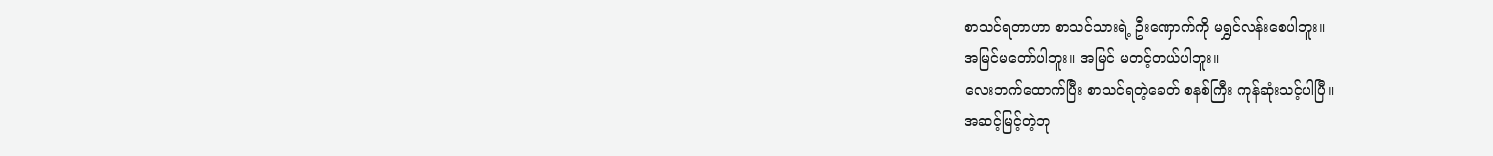စာသင်ရတာဟာ စာသင်သားရဲ့ ဦးဏှောက်ကို မရွှင်လန်းစေပါဘူး။
အမြင်မတော်ပါဘူး။ အမြင် မတင့်တယ်ပါဘူး။
လေးဘက်ထောက်ပြီး စာသင်ရတဲ့ခေတ် စနစ်ကြီး ကုန်ဆုံးသင့်ပါပြီ။
အဆင့်မြင့်တဲ့ဘု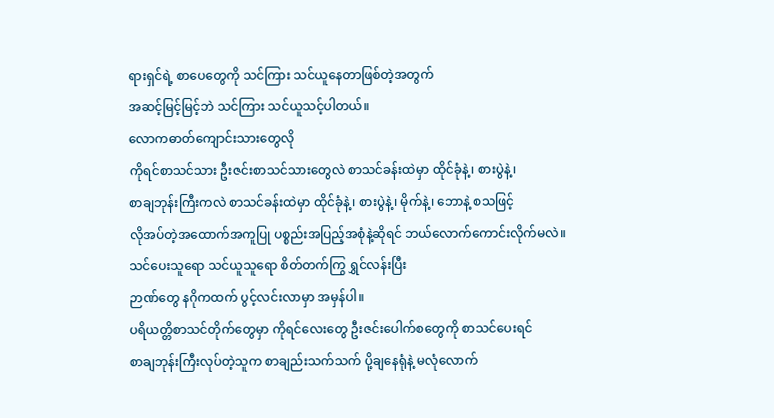ရားရှင်ရဲ့ စာပေတွေကို သင်ကြား သင်ယူနေတာဖြစ်တဲ့အတွက်
အဆင့်မြင့်မြင့်ဘဲ သင်ကြား သင်ယူသင့်ပါတယ်။
လောကဓာတ်ကျောင်းသားတွေလို
ကိုရင်စာသင်သား ဦးဇင်းစာသင်သားတွေလဲ စာသင်ခန်းထဲမှာ ထိုင်ခုံနဲ့၊ စားပွဲနဲ့၊
စာချဘုန်းကြီးကလဲ စာသင်ခန်းထဲမှာ ထိုင်ခုံနဲ့၊ စားပွဲနဲ့၊ မိုက်နဲ့၊ ဘောနဲ့ စသဖြင့်
လိုအပ်တဲ့အထောက်အကူပြု ပစ္စည်းအပြည့်အစုံနဲ့ဆိုရင် ဘယ်လောက်ကောင်းလိုက်မလဲ။
သင်ပေးသူရော သင်ယူသူရော စိတ်တက်ကြွ ရွှင်လန်းပြီး
ဉာဏ်တွေ နဂိုကထက် ပွင့်လင်းလာမှာ အမှန်ပါ။
ပရိယတ္တိစာသင်တိုက်တွေမှာ ကိုရင်လေးတွေ ဦးဇင်းပေါက်စတွေကို စာသင်ပေးရင်
စာချဘုန်းကြီးလုပ်တဲ့သူက စာချည်းသက်သက် ပို့ချနေရုံနဲ့ မလုံလောက်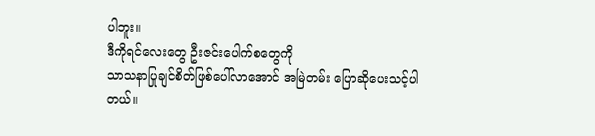ပါဘူး။
ဒီကိုရင်လေးတွေ ဦးဇင်းပေါက်စတွေကို
သာသနာပြုချင်စိတ်ဖြစ်ပေါ်လာအောင် အမြဲတမ်း ပြောဆိုပေးသင့်ပါတယ်။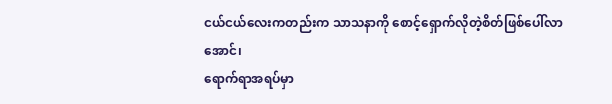ငယ်ငယ်လေးကတည်းက သာသနာကို စောင့်ရှောက်လိုတဲ့စိတ်ဖြစ်ပေါ်လာအောင်၊
ရောက်ရာအရပ်မှာ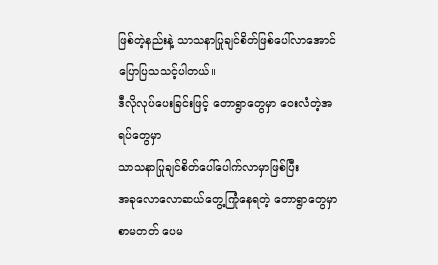ဖြစ်တဲ့နည်းနဲ့ သာသနာပြုချင်စိတ်ဖြစ်ပေါ်လာအောင် ပြောပြသသင့်ပါတယ်။
ဒီလိုလုပ်ပေးခြင်းဖြင့် တောရွာတွေမှာ ဝေးလံတဲ့အရပ်တွေမှာ
သာသနာပြုချင်စိတ်ပေါ်ပေါက်လာမှာဖြစ်ပြီး
အခုလောလောဆယ်တွေ့ကြုံနေရတဲ့ တောရွာတွေမှာ
စာမတတ် ပေမ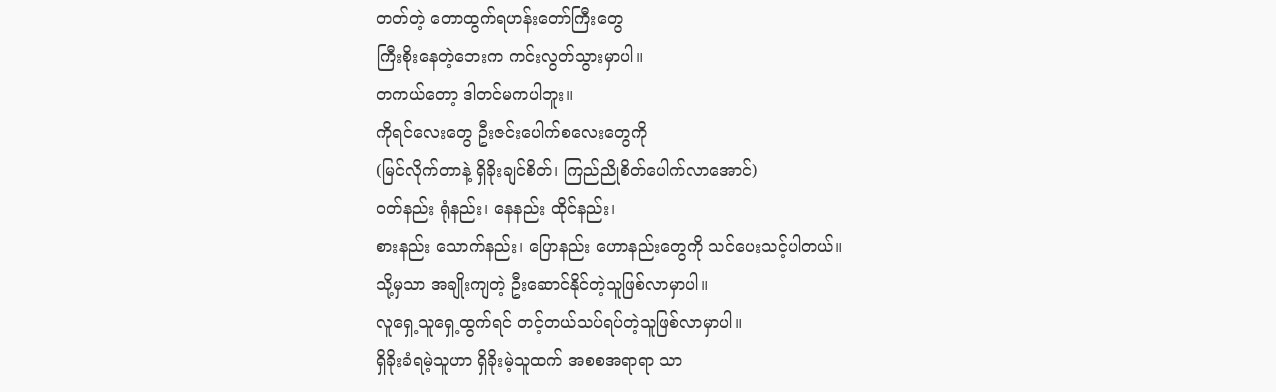တတ်တဲ့ တောထွက်ရဟန်းတော်ကြီးတွေ
ကြီးစိုးနေတဲ့ဘေးက ကင်းလွတ်သွားမှာပါ။
တကယ်တော့ ဒါတင်မကပါဘူး။
ကိုရင်လေးတွေ ဦးဇင်းပေါက်စလေးတွေကို
(မြင်လိုက်တာနဲ့ ရှိခိုးချင်စိတ်၊ ကြည်ညိုစိတ်ပေါက်လာအောင်)
ဝတ်နည်း ရုံနည်း၊ နေနည်း ထိုင်နည်း၊
စားနည်း သောက်နည်း၊ ပြောနည်း ဟောနည်းတွေကို သင်ပေးသင့်ပါတယ်။
သို့မှသာ အချိုးကျတဲ့ ဦးဆောင်နိုင်တဲ့သူဖြစ်လာမှာပါ။
လူရှေ့သူရှေ့ထွက်ရင် တင့်တယ်သပ်ရပ်တဲ့သူဖြစ်လာမှာပါ။
ရှိခိုးခံရမဲ့သူဟာ ရှိခိုးမဲ့သူထက် အစစအရာရာ သာ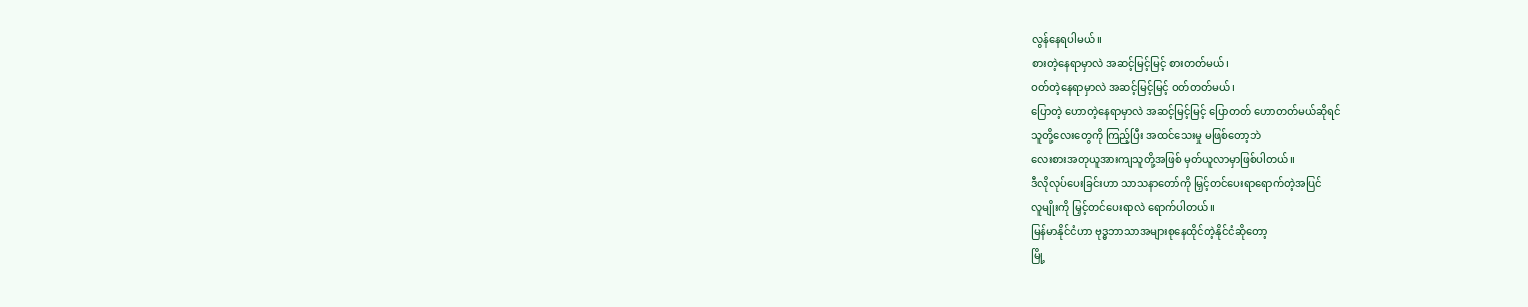လွန်နေရပါမယ်။
စားတဲ့နေရာမှာလဲ အဆင့်မြင့်မြင့် စားတတ်မယ်၊
ဝတ်တဲ့နေရာမှာလဲ အဆင့်မြင့်မြင့် ဝတ်တတ်မယ်၊
ပြောတဲ့ ဟောတဲ့နေရာမှာလဲ အဆင့်မြင့်မြင့် ပြောတတ် ဟောတတ်မယ်ဆိုရင်
သူတို့လေးတွေကို ကြည့်ပြီး အထင်သေးမှု မဖြစ်တော့ဘဲ
လေးစားအတုယူအားကျသူတို့အဖြစ် မှတ်ယူလာမှာဖြစ်ပါတယ်။
ဒီလိုလုပ်ပေးခြင်းဟာ သာသနာတော်ကို မြှင့်တင်ပေးရာရောက်တဲ့အပြင်
လူမျိုးကို မြှင့်တင်ပေးရာလဲ ရောက်ပါတယ်။
မြန်မာနိုင်ငံဟာ ဗုဒ္ဓဘာသာအများစုနေထိုင်တဲ့နိုင်ငံဆိုတော့
မြို့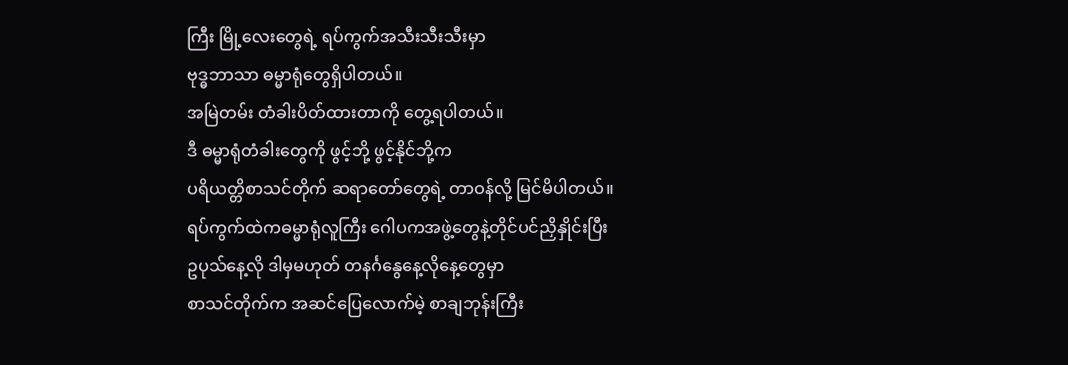ကြီး မြို့လေးတွေရဲ့ ရပ်ကွက်အသီးသီးသီးမှာ
ဗုဒ္ဓဘာသာ ဓမ္မာရုံတွေရှိပါတယ်။
အမြဲတမ်း တံခါးပိတ်ထားတာကို တွေ့ရပါတယ်။
ဒီ ဓမ္မာရုံတံခါးတွေကို ဖွင့်ဘို့ ဖွင့်နိုင်ဘို့က
ပရိယတ္တိစာသင်တိုက် ဆရာတော်တွေရဲ့ တာဝန်လို့ မြင်မိပါတယ်။
ရပ်ကွက်ထဲကဓမ္မာရုံလူကြီး ဂေါပကအဖွဲ့တွေနဲ့တိုင်ပင်ညှိနှိုင်းပြီး
ဥပုသ်နေ့လို ဒါမှမဟုတ် တနင်္ဂနွေနေ့လိုနေ့တွေမှာ
စာသင်တိုက်က အဆင်ပြေလောက်မဲ့ စာချဘုန်းကြီး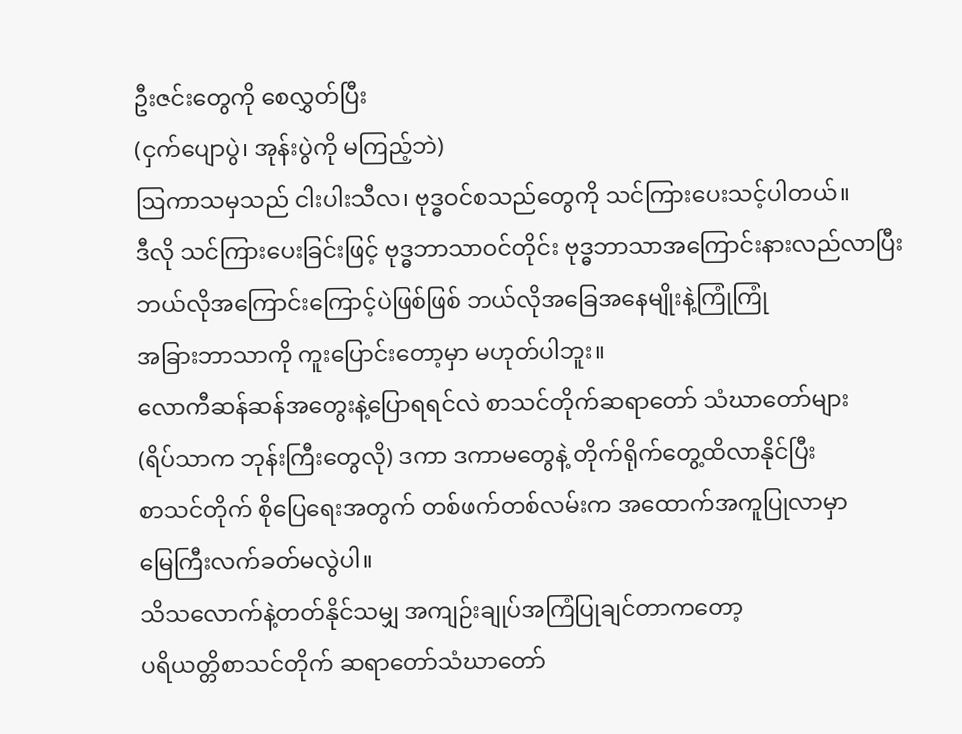ဦးဇင်းတွေကို စေလွှတ်ပြီး
(ငှက်ပျောပွဲ၊ အုန်းပွဲကို မကြည့်ဘဲ)
ဩကာသမှသည် ငါးပါးသီလ၊ ဗုဒ္ဓဝင်စသည်တွေကို သင်ကြားပေးသင့်ပါတယ်။
ဒီလို သင်ကြားပေးခြင်းဖြင့် ဗုဒ္ဓဘာသာဝင်တိုင်း ဗုဒ္ဓဘာသာအကြောင်းနားလည်လာပြီး
ဘယ်လိုအကြောင်းကြောင့်ပဲဖြစ်ဖြစ် ဘယ်လိုအခြေအနေမျိုးနဲ့ကြုံကြုံ
အခြားဘာသာကို ကူးပြောင်းတော့မှာ မဟုတ်ပါဘူး။
လောကီဆန်ဆန်အတွေးနဲ့ပြောရရင်လဲ စာသင်တိုက်ဆရာတော် သံဃာတော်များ
(ရိပ်သာက ဘုန်းကြီးတွေလို) ဒကာ ဒကာမတွေနဲ့ တိုက်ရိုက်တွေ့ထိလာနိုင်ပြီး
စာသင်တိုက် စိုပြေရေးအတွက် တစ်ဖက်တစ်လမ်းက အထောက်အကူပြုလာမှာ
မြေကြီးလက်ခတ်မလွဲပါ။
သိသလောက်နဲ့တတ်နိုင်သမျှ အကျဉ်းချုပ်အကြံပြုချင်တာကတော့
ပရိယတ္တိစာသင်တိုက် ဆရာတော်သံဃာတော်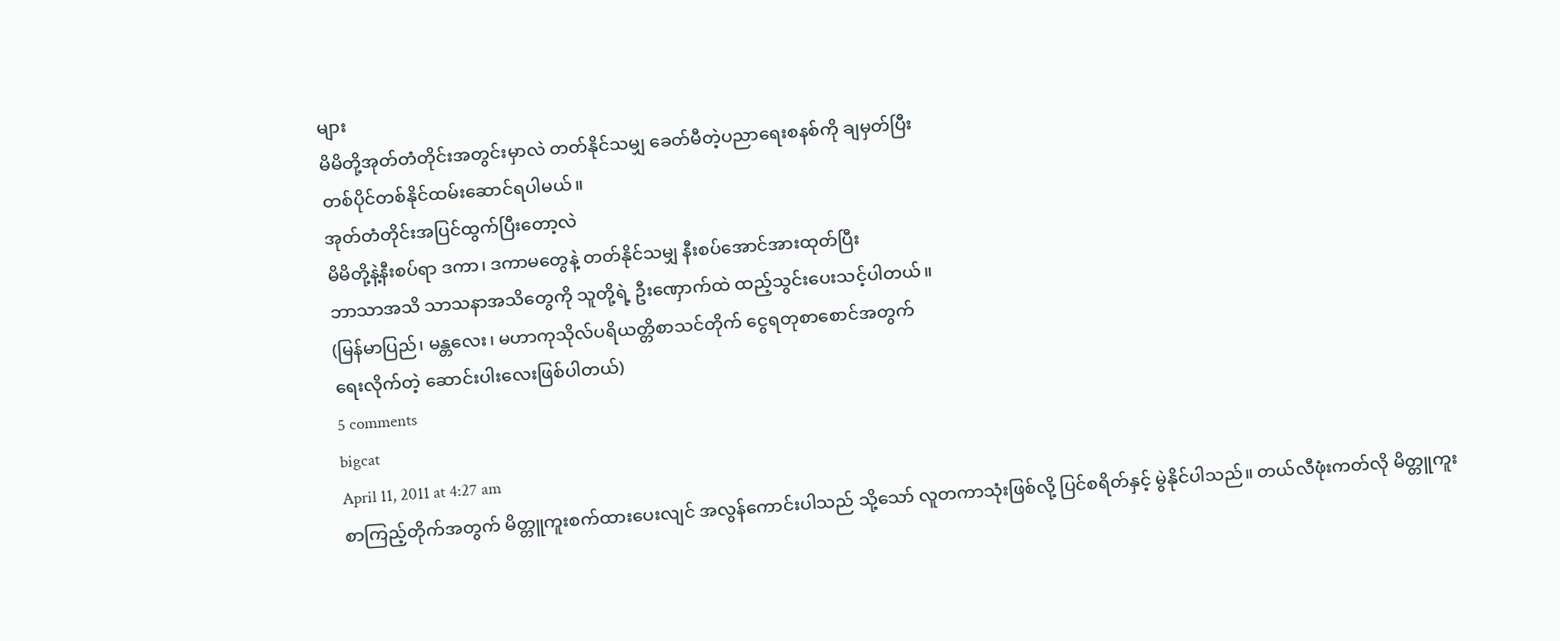များ
မိမိတို့အုတ်တံတိုင်းအတွင်းမှာလဲ တတ်နိုင်သမျှ ခေတ်မီတဲ့ပညာရေးစနစ်ကို ချမှတ်ပြီး
တစ်ပိုင်တစ်နိုင်ထမ်းဆောင်ရပါမယ်။
အုတ်တံတိုင်းအပြင်ထွက်ပြီးတော့လဲ
မိမိတို့နဲ့နီးစပ်ရာ ဒကာ၊ ဒကာမတွေနဲ့ တတ်နိုင်သမျှ နီးစပ်အောင်အားထုတ်ပြီး
ဘာသာအသိ သာသနာအသိတွေကို သူတို့ရဲ့ ဦးဏှောက်ထဲ ထည့်သွင်းပေးသင့်ပါတယ်။
(မြန်မာပြည်၊ မန္တလေး၊ မဟာကုသိုလ်ပရိယတ္တိစာသင်တိုက် ငွေရတုစာစောင်အတွက်
ရေးလိုက်တဲ့ ဆောင်းပါးလေးဖြစ်ပါတယ်)
5 comments
bigcat
April 11, 2011 at 4:27 am
စာကြည့်တိုက်အတွက် မိတ္တူကူးစက်ထားပေးလျင် အလွန်ကောင်းပါသည် သို့သော် လူတကာသုံးဖြစ်လို့ ပြင်စရိတ်နှင့် မွဲနိုင်ပါသည်။ တယ်လီဖုံးကတ်လို မိတ္တူကူး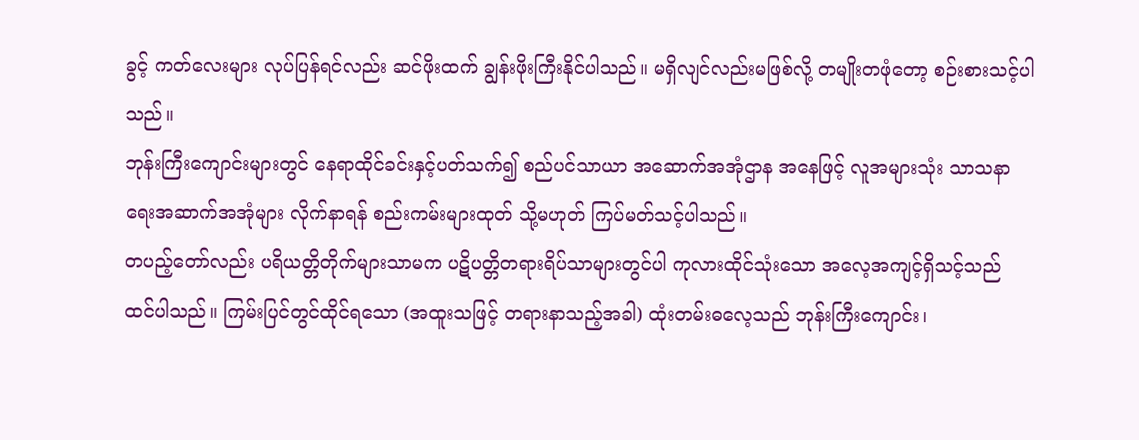ခွင့် ကတ်လေးများ လုပ်ပြန်ရင်လည်း ဆင်ဖိုးထက် ချွန်းဖိုးကြီးနိုင်ပါသည်။ မရှိလျင်လည်းမဖြစ်လို့ တမျိုးတဖုံတော့ စဉ်းစားသင့်ပါသည်။
ဘုန်းကြီးကျောင်းများတွင် နေရာထိုင်ခင်းနှင့်ပတ်သက်၍ စည်ပင်သာယာ အဆောက်အအုံဌာန အနေဖြင့် လူအများသုံး သာသနာရေးအဆာက်အအုံများ လိုက်နာရန် စည်းကမ်းများထုတ် သို့မဟုတ် ကြပ်မတ်သင့်ပါသည်။
တပည့်တော်လည်း ပရိယတ္တိတိုက်များသာမက ပဋိပတ္တိတရားရိပ်သာများတွင်ပါ ကုလားထိုင်သုံးသော အလေ့အကျင့်ရှိသင့်သည် ထင်ပါသည်။ ကြမ်းပြင်တွင်ထိုင်ရသော (အထူးသဖြင့် တရားနာသည့်အခါ) ထုံးတမ်းဓလေ့သည် ဘုန်းကြီးကျောင်း၊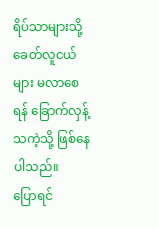ရိပ်သာများသို့ ခေတ်လူငယ်များ မလာစေရန် ခြောက်လှန့်သကဲ့သို့ ဖြစ်နေပါသည်။
ပြောရင်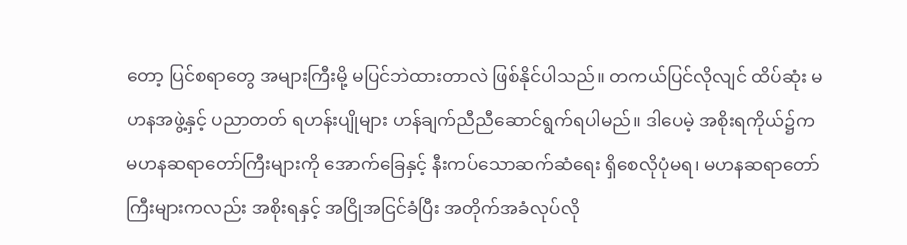တော့ ပြင်စရာတွေ အများကြီးမို့ မပြင်ဘဲထားတာလဲ ဖြစ်နိုင်ပါသည်။ တကယ်ပြင်လိုလျင် ထိပ်ဆုံး မဟနအဖွဲ့နှင့် ပညာတတ် ရဟန်းပျိုများ ဟန်ချက်ညီညီဆောင်ရွက်ရပါမည်။ ဒါပေမဲ့ အစိုးရကိုယ်၌က မဟနဆရာတော်ကြီးများကို အောက်ခြေနှင့် နီးကပ်သောဆက်ဆံရေး ရှိစေလိုပုံမရ၊ မဟနဆရာတော်ကြီးများကလည်း အစိုးရနှင့် အငြိုအငြင်ခံပြီး အတိုက်အခံလုပ်လို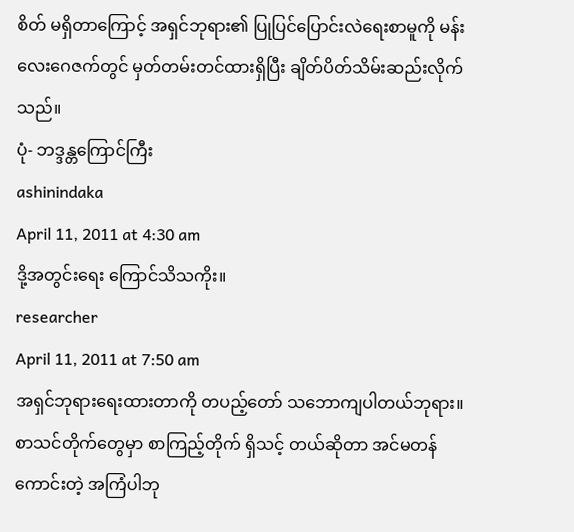စိတ် မရှိတာကြောင့် အရှင်ဘုရား၏ ပြုပြင်ပြောင်းလဲရေးစာမူကို မန်းလေးဂေဇက်တွင် မှတ်တမ်းတင်ထားရှိပြီး ချိတ်ပိတ်သိမ်းဆည်းလိုက်သည်။
ပုံ- ဘဒ္ဒန္တကြောင်ကြီး
ashinindaka
April 11, 2011 at 4:30 am
ဒို့အတွင်းရေး ကြောင်သိသကိုး။
researcher
April 11, 2011 at 7:50 am
အရှင်ဘုရားရေးထားတာကို တပည့်တော် သဘောကျပါတယ်ဘုရား။ စာသင်တိုက်တွေမှာ စာကြည့်တိုက် ရှိသင့် တယ်ဆိုတာ အင်မတန်ကောင်းတဲ့ အကြံပါဘု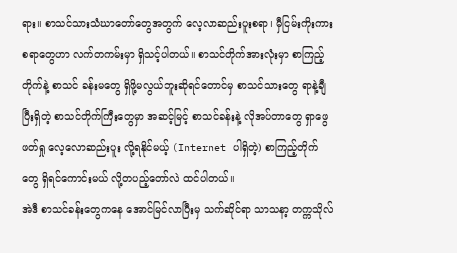ရား။ စာသင်သားသံဃာတော်တွေအတွက် လေ့လာဆည်းပူးစရာ၊ မှီငြမ်းကိုးကားစရာတွေဟာ လက်တကမ်းမှာ ရှိသင့်ပါတယ်။ စာသင်တိုက်အားလုံးမှာ စာကြည့်တိုက်နဲ့ စာသင် ခန်းမတွေ ရှိဖို့မလွယ်ဘူးဆိုရင်တောင်မှ စာသင်သားတွေ ရာနဲ့ချီပြီးရှိတဲ့ စာသင်တိုက်ကြီးတွေမှာ အဆင့်မြင့် စာသင်ခန်းနဲ့ လိုအပ်တာတွေ ရှာဖွေဖတ်ရှု လေ့လောဆည်းပူး လို့ရနိုင်မယ့် (Internet ပါရှိတဲ့) စာကြည့်တိုက် တွေ ရှိရင်ကောင်းမယ် လို့တပည့်တော်လဲ ထင်ပါတယ်။
အဲဒီ စာသင်ခန်းတွေကနေ အောင်မြင်လာပြီးမှ သက်ဆိုင်ရာ သာသနာ့ တက္ကသိုလ်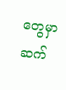တွေမှာ ဆက်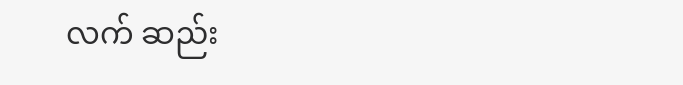လက် ဆည်း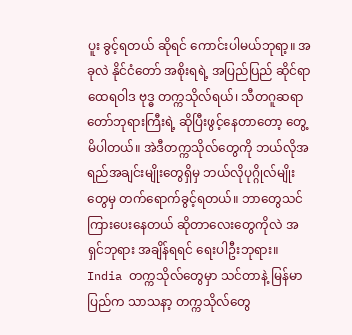ပူး ခွင့်ရတယ် ဆိုရင် ကောင်းပါမယ်ဘုရာ့။ အခုလဲ နိုင်ငံတော် အစိုးရရဲ့ အပြည်ပြည် ဆိုင်ရာ ထေရဝါဒ ဗုဒ္ဓ တက္ကသိုလ်ရယ်၊ သီတဂူဆရာတော်ဘုရားကြီးရဲ့ ဆိုပြီးဖွင့်နေတာတော့ တွေ့မိပါတယ်။ အဲဒီတက္ကသိုလ်တွေကို ဘယ်လိုအရည်အချင်းမျိုးတွေရှိမှ ဘယ်လိုပုဂ္ဂိုလ်မျိုးတွေမှ တက်ရောက်ခွင့်ရတယ်။ ဘာတွေသင်ကြားပေးနေတယ် ဆိုတာလေးတွေကိုလဲ အရှင်ဘုရား အချိန်ရရင် ရေးပါဦးဘုရား။ India တက္ကသိုလ်တွေမှာ သင်တာနဲ့ မြန်မာပြည်က သာသနာ့ တက္ကသိုလ်တွေ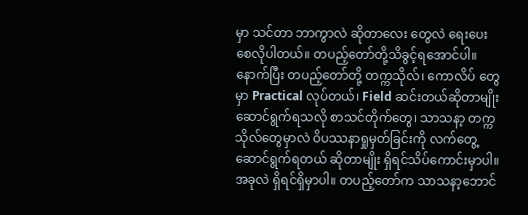မှာ သင်တာ ဘာကွာလဲ ဆိုတာလေး တွေလဲ ရေးပေးစေလိုပါတယ်။ တပည့်တော်တို့သိခွင့်ရအောင်ပါ။
နောက်ပြီး တပည့်တော်တို့ တက္ကသိုလ်၊ ကောလိပ် တွေမှာ Practical လုပ်တယ်၊ Field ဆင်းတယ်ဆိုတာမျိုး ဆောင်ရွက်ရသလို စာသင်တိုက်တွေ၊ သာသနာ့ တက္ကသိုလ်တွေမှာလဲ ဝိပဿနာရှုမှတ်ခြင်းကို လက်တွေ့ ဆောင်ရွက်ရတယ် ဆိုတာမျိုး ရှိရင်သိပ်ကောင်းမှာပါ။ အခုလဲ ရှိရင်ရှိမှာပါ။ တပည့်တော်က သာသနာ့ဘောင်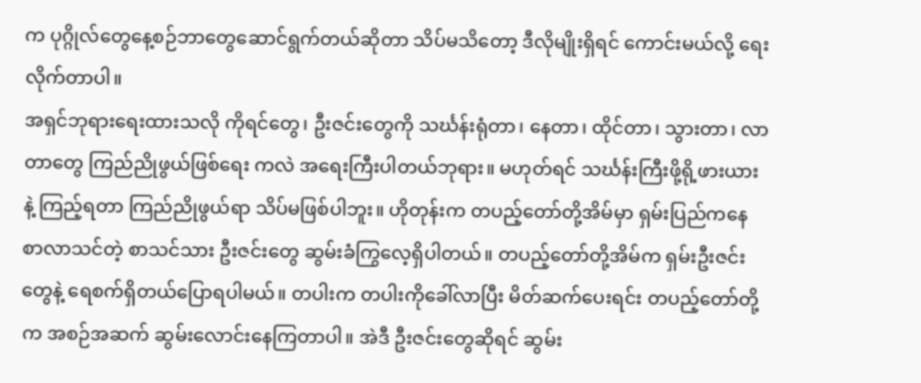က ပုဂ္ဂိုလ်တွေနေ့စဉ်ဘာတွေဆောင်ရွက်တယ်ဆိုတာ သိပ်မသိတော့ ဒီလိုမျိုးရှိရင် ကောင်းမယ်လို့ ရေးလိုက်တာပါ။
အရှင်ဘုရားရေးထားသလို ကိုရင်တွေ၊ ဦးဇင်းတွေကို သင်္ဃန်းရုံတာ၊ နေတာ၊ ထိုင်တာ၊ သွားတာ၊ လာတာတွေ ကြည်ညိုဖွယ်ဖြစ်ရေး ကလဲ အရေးကြီးပါတယ်ဘုရား။ မဟုတ်ရင် သင်္ဃန်းကြီးဖို့ရို့ဖားယား နဲ့ ကြည့်ရတာ ကြည်ညိုဖွယ်ရာ သိပ်မဖြစ်ပါဘူး။ ဟိုတုန်းက တပည့်တော်တို့အိမ်မှာ ရှမ်းပြည်ကနေ စာလာသင်တဲ့ စာသင်သား ဦးဇင်းတွေ ဆွမ်းခံကြွလေ့ရှိပါတယ်။ တပည့်တော်တို့အိမ်က ရှမ်းဦးဇင်းတွေနဲ့ ရေစက်ရှိတယ်ပြောရပါမယ်။ တပါးက တပါးကိုခေါ်လာပြီး မိတ်ဆက်ပေးရင်း တပည့်တော်တို့က အစဉ်အဆက် ဆွမ်းလောင်းနေကြတာပါ။ အဲဒီ ဦးဇင်းတွေဆိုရင် ဆွမ်း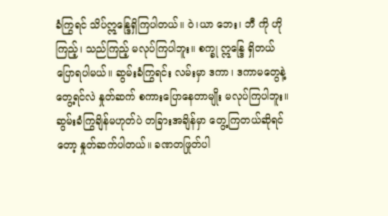ခံကြွရင် သိပ်ဣန္ဒြေရှိကြပါတယ်။ ဝဲ၊ယာ ဘေး၊ ဘီ ကို ဟိုကြည့်၊ သည်ကြည့် မလုပ်ကြပါဘူး။ စက္ခု ဣန္ဒြေ ရှိတယ်ပြောရပါမယ်။ ဆွမ်းခံကြွရင်း လမ်းမှာ ဒကာ၊ ဒကာမတွေနဲ့ တွေ့ရင်လဲ နှုတ်ဆက် စကားပြောနေတာမျိုး မလုပ်ကြပါဘူး။ ဆွမ်းခံကြွချိန်မဟုတ်ပဲ တခြားအချိန်မှာ တွေ့ကြတယ်ဆိုရင်တော့ နှုတ်ဆက်ပါတယ်။ ခဏတဖြုတ်ပါ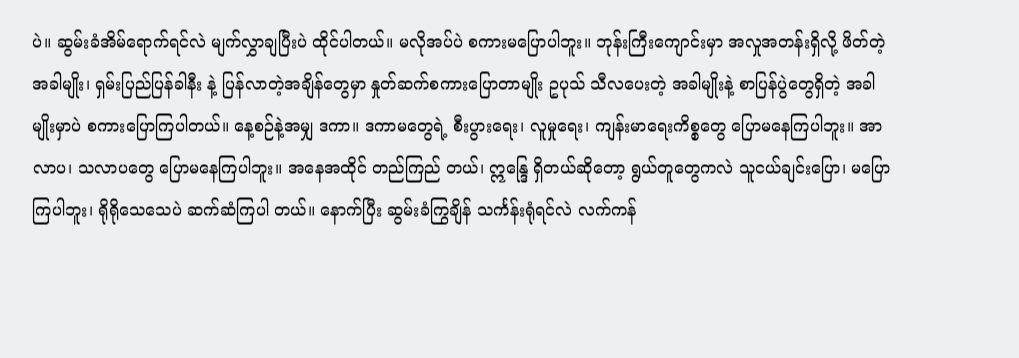ပဲ။ ဆွမ်းခံအိမ်ရောက်ရင်လဲ မျက်လွှာချပြီးပဲ ထိုင်ပါတယ်။ မလိုအပ်ပဲ စကားမပြောပါဘူး။ ဘုန်းကြီးကျောင်းမှာ အလှုအတန်းရှိလို့ ဖိတ်တဲ့အခါမျိုး၊ ရှမ်းပြည်ပြန်ခါနီး နဲ့ ပြန်လာတဲ့အချိန်တွေမှာ နှုတ်ဆက်စကားပြောတာမျိုး ဥပုသ် သီလပေးတဲ့ အခါမျိုးနဲ့ စာပြန်ပွဲတွေရှိတဲ့ အခါမျိုးမှာပဲ စကားပြောကြပါတယ်။ နေ့စဉ်နဲ့အမျှ ဒကာ။ ဒကာမတွေရဲ့ စီးပွားရေး၊ လူမှုရေး၊ ကျန်းမာရေးကိစ္စတွေ ပြောမနေကြပါဘူး။ အာလာပ၊ သလာပတွေ ပြောမနေကြပါဘူး။ အနေအထိုင် တည်ကြည် တယ်၊ ဣန္ဒြေ ရှိတယ်ဆိုတော့ ရွယ်တူတွေကလဲ သူငယ်ချင်းပြော၊ မပြောကြပါဘူး၊ ရိုရိုသေသေပဲ ဆက်ဆံကြပါ တယ်။ နောက်ပြီး ဆွမ်းခံကြွချိန် သင်္ကန်းရုံရင်လဲ လက်ကန်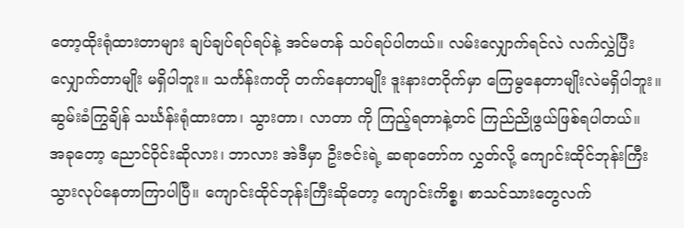တော့ထိုးရုံထားတာများ ချပ်ချပ်ရပ်ရပ်နဲ့ အင်မတန် သပ်ရပ်ပါတယ်။ လမ်းလျှောက်ရင်လဲ လက်လွှဲပြီး လျှောက်တာမျိုး မရှိပါဘူး။ သင်္ကန်းကတို တက်နေတာမျိုး ဒူးနားတဝိုက်မှာ ကြေမွနေတာမျိုးလဲမရှိပါဘူး။ ဆွမ်းခံကြွချိန် သင်္ဃန်းရုံထားတာ၊ သွားတာ၊ လာတာ ကို ကြည့်ရတာနဲ့တင် ကြည်ညိုဖွယ်ဖြစ်ရပါတယ်။
အခုတော့ ညောင်ဝိုင်းဆိုလား၊ ဘာလား အဲဒီမှာ ဦးဇင်းရဲ့ ဆရာတော်က လွှတ်လို့ ကျောင်းထိုင်ဘုန်းကြီး သွားလုပ်နေတာကြာပါပြီ။ ကျောင်းထိုင်ဘုန်းကြီးဆိုတော့ ကျောင်းကိစ္စ၊ စာသင်သားတွေလက်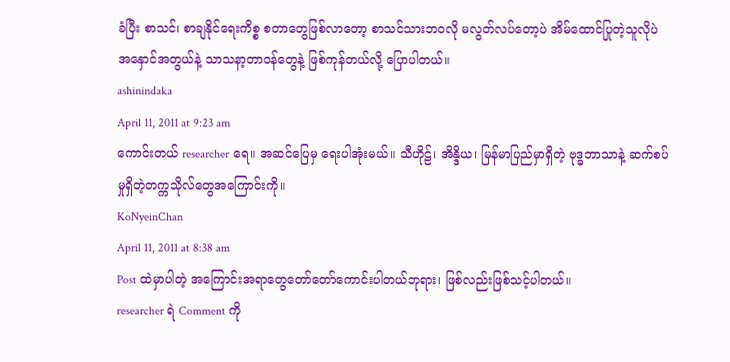ခံပြီး စာသင်၊ စာချနိုင်ရေးကိစ္စ စတာတွေဖြစ်လာတော့ စာသင်သားဘဝလို မလွတ်လပ်တော့ပဲ အိမ်ထောင်ပြုတဲ့သူလိုပဲ အနှောင်အတွယ်နဲ့ သာသနာ့တာဝန်တွေနဲ့ ဖြစ်ကုန်တယ်လို့ ပြောပါတယ်။
ashinindaka
April 11, 2011 at 9:23 am
ကောင်းတယ် researcher ရေ။ အဆင်ပြေမှ ရေးပါအုံးမယ်။ သီဟိုဠ်၊ အိန္ဒိယ၊ မြန်မာပြည်မှာရှိတဲ့ ဗုဒ္ဓဘာသာနဲ့ ဆက်စပ်မှုရှိတဲ့တက္ကသိုလ်တွေအကြောင်းကို။
KoNyeinChan
April 11, 2011 at 8:38 am
Post ထဲမှာပါတဲ့ အကြောင်းအရာတွေတော်တော်ကောင်းပါတယ်ဘုရား၊ ဖြစ်လည်းဖြစ်သင့်ပါတယ်။
researcher ရဲ Comment ကို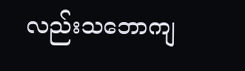လည်းသဘောကျ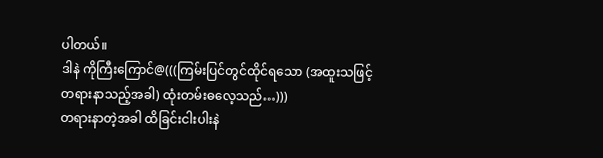ပါတယ်။
ဒါနဲ ကိုကြီးကြောင်@(((ကြမ်းပြင်တွင်ထိုင်ရသော (အထူးသဖြင့် တရားနာသည့်အခါ) ထုံးတမ်းဓလေ့သည်…)))
တရားနာတဲ့အခါ ထိခြင်းငါးပါးနဲ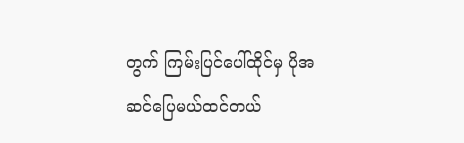တွက် ကြမ်းပြင်ပေါ်ထိုင်မှ ပိုအဆင်ပြေမယ်ထင်တယ်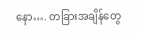နော…. တခြားအချိန်တွေ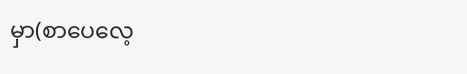မှာ(စာပေလေ့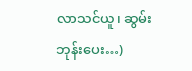လာသင်ယူ၊ ဆွမ်းဘုန်းပေး…)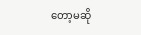တော့မဆို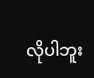လိုပါဘူး